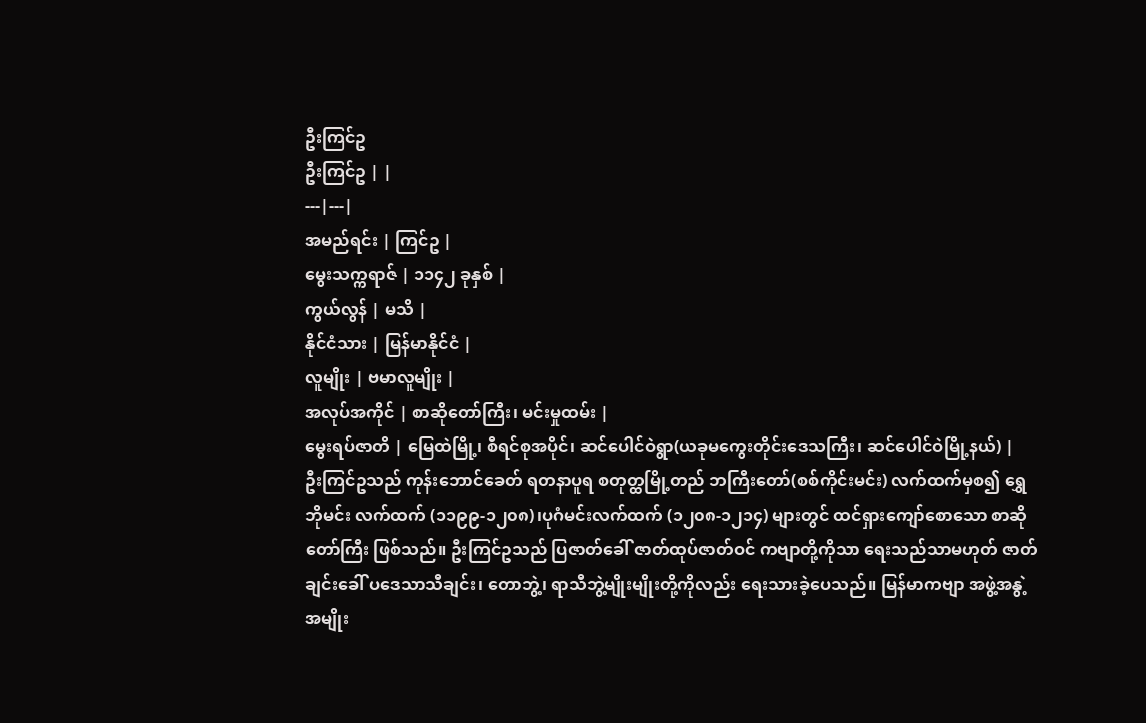ဦးကြင်ဥ
ဦးကြင်ဥ | |
---|---|
အမည်ရင်း | ကြင်ဥ |
မွေးသက္ကရာဇ် | ၁၁၄၂ ခုနှစ် |
ကွယ်လွန် | မသိ |
နိုင်ငံသား | မြန်မာနိုင်ငံ |
လူမျိုး | ဗမာလူမျိုး |
အလုပ်အကိုင် | စာဆိုတော်ကြီး၊ မင်းမှုထမ်း |
မွေးရပ်ဇာတိ | မြေထဲမြို့၊ စီရင်စုအပိုင်၊ ဆင်ပေါင်ဝဲရွာ(ယခုမကွေးတိုင်းဒေသကြီး၊ ဆင်ပေါင်ဝဲမြို့နယ်) |
ဦးကြင်ဥသည် ကုန်းဘောင်ခေတ် ရတနာပူရ စတုတ္ထမြို့တည် ဘကြီးတော်(စစ်ကိုင်းမင်း) လက်ထက်မှစ၍ ရွှေဘိုမင်း လက်ထက် (၁၁၉၉-၁၂၀၈)၊ပုဂံမင်းလက်ထက် (၁၂၀၈-၁၂၁၄) များတွင် ထင်ရှားကျော်စောသော စာဆိုတော်ကြီး ဖြစ်သည်။ ဦးကြင်ဥသည် ပြဇာတ်ခေါ် ဇာတ်ထုပ်ဇာတ်ဝင် ကဗျာတို့ကိုသာ ရေးသည်သာမဟုတ် ဇာတ်ချင်းခေါ် ပဒေသာသီချင်း၊ တောဘွဲ့၊ ရာသီဘွဲ့မျိုးမျိုးတို့ကိုလည်း ရေးသားခဲ့ပေသည်။ မြန်မာကဗျာ အဖွဲ့အနွဲ့ အမျိုး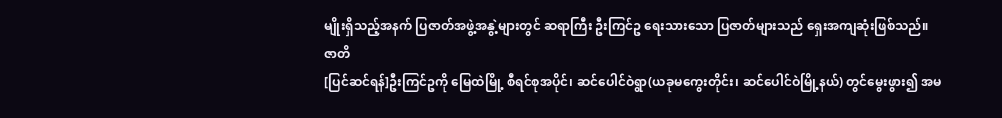မျိုးရှိသည့်အနက် ပြဇာတ်အဖွဲ့အနွဲ့များတွင် ဆရာကြီး ဦးကြင်ဥ ရေးသားသော ပြဇာတ်များသည် ရှေးအကျဆုံးဖြစ်သည်။
ဇာတိ
[ပြင်ဆင်ရန်]ဦးကြင်ဥကို မြေထဲမြို့ စီရင်စုအပိုင်၊ ဆင်ပေါင်ဝဲရွာ(ယခုမကွေးတိုင်း၊ ဆင်ပေါင်ဝဲမြို့နယ်) တွင်မွေးဖွား၍ အမ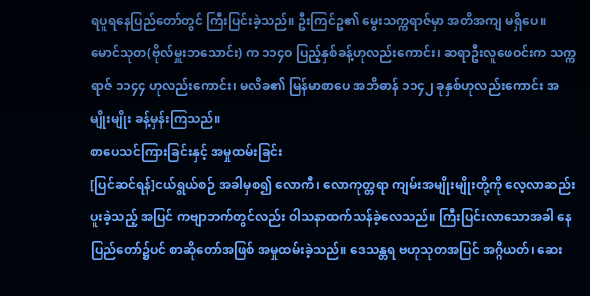ရပူရနေပြည်တော်တွင် ကြီးပြင်းခဲ့သည်။ ဦးကြင်ဥ၏ မွေးသက္ကရာဇ်မှာ အတိအကျ မရှိပေ။ မောင်သုတ(ဗိုလ်မှူးဘသောင်း) က ၁၁၄ဝ ပြည့်နှစ်ခန့်ဟုလည်းကောင်း၊ ဆရာဦးလူဖေဝင်းက သက္ကရာဇ် ၁၁၄၄ ဟုလည်းကောင်း၊ မလိခ၏ မြန်မာစာပေ အဘိဓာန် ၁၁၄၂ ခုနှစ်ဟုလည်းကောင်း အမျိုးမျိုး ခန့်မှန်းကြသည်။
စာပေသင်ကြားခြင်းနှင့် အမှုထမ်းခြင်း
[ပြင်ဆင်ရန်]ငယ်ရွယ်စဉ် အခါမှစ၍ လောကီ၊ လောကုတ္တရာ ကျမ်းအမျိုးမျိုးတို့ကို လေ့လာဆည်းပူးခဲ့သည့် အပြင် ကဗျာဘက်တွင်လည်း ဝါသနာထက်သန်ခဲ့လေသည်။ ကြီးပြင်းလာသောအခါ နေပြည်တော်၌ပင် စာဆိုတော်အဖြစ် အမှုထမ်းခဲ့သည်။ ဒေသန္တရ ဗဟုသုတအပြင် အဂ္ဂိယတ်၊ ဆေး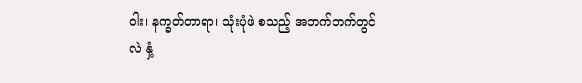ဝါး၊ နက္ခတ်တာရာ၊ သုံးပုံဖဲ စသည့် အဘက်ဘက်တွင်လဲ နှံ့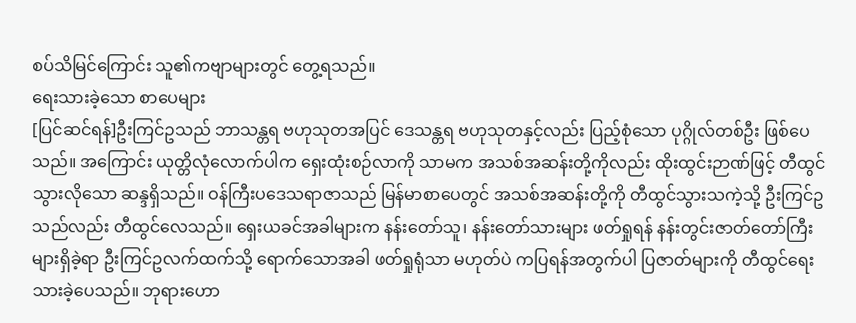စပ်သိမြင်ကြောင်း သူ၏ကဗျာများတွင် တွေ့ရသည်။
ရေးသားခဲ့သော စာပေများ
[ပြင်ဆင်ရန်]ဦးကြင်ဥသည် ဘာသန္တရ ဗဟုသုတအပြင် ဒေသန္တရ ဗဟုသုတနှင့်လည်း ပြည့်စုံသော ပုဂ္ဂိုလ်တစ်ဦး ဖြစ်ပေသည်။ အကြောင်း ယုတ္တိလုံလောက်ပါက ရှေးထုံးစဉ်လာကို သာမက အသစ်အဆန်းတို့ကိုလည်း ထိုးထွင်းဉာဏ်ဖြင့် တီထွင်သွားလိုသော ဆန္ဒရှိသည်။ ဝန်ကြီးပဒေသရာဇာသည် မြန်မာစာပေတွင် အသစ်အဆန်းတို့ကို တီထွင်သွားသကဲ့သို့ ဦးကြင်ဥသည်လည်း တီထွင်လေသည်။ ရှေးယခင်အခါများက နန်းတော်သူ၊ နန်းတော်သားများ ဖတ်ရှုရန် နန်းတွင်းဇာတ်တော်ကြီးများရှိခဲ့ရာ ဦးကြင်ဥလက်ထက်သို့ ရောက်သောအခါ ဖတ်ရှုရုံသာ မဟုတ်ပဲ ကပြရန်အတွက်ပါ ပြဇာတ်များကို တီထွင်ရေးသားခဲ့ပေသည်။ ဘုရားဟော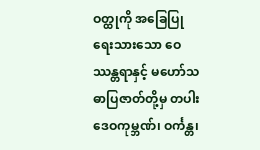ဝတ္ထုကို အခြေပြုရေးသားသော ဝေဿန္တရာနှင့် မဟော်သဓာပြဇာတ်တို့မှ တပါး ဒေဝကုမ္ဘဏ်၊ ဝင်္ကန္တ၊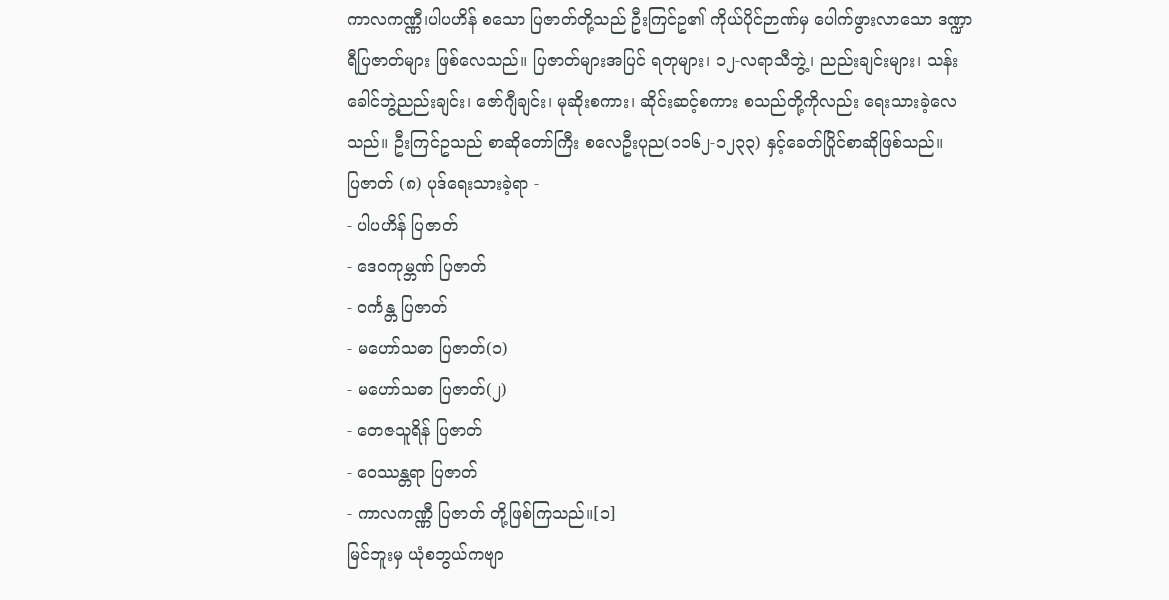ကာလကဏ္ဏီ၊ပါပဟိန် စသော ပြဇာတ်တို့သည် ဦးကြင်ဥ၏ ကိုယ်ပိုင်ဉာဏ်မှ ပေါက်ဖွားလာသော ဒဏ္ဍာရီပြဇာတ်များ ဖြစ်လေသည်။ ပြဇာတ်များအပြင် ရတုများ၊ ၁၂-လရာသီဘွဲ့၊ ညည်းချင်းများ၊ သန်းခေါင်ဘွဲ့ညည်းချင်း၊ ဇော်ဂျီချင်း၊ မုဆိုးစကား၊ ဆိုင်းဆင့်စကား စသည်တို့ကိုလည်း ရေးသားခဲ့လေသည်။ ဦးကြင်ဥသည် စာဆိုတော်ကြီး စလေဦးပုည(၁၁၆၂-၁၂၃၃) နှင့်ခေတ်ပြိုင်စာဆိုဖြစ်သည်။
ပြဇာတ် (၈) ပုဒ်ရေးသားခဲ့ရာ -
- ပါပဟိန် ပြဇာတ်
- ဒေဝကုမ္ဘဏ် ပြဇာတ်
- ဝင်္ကန္တ ပြဇာတ်
- မဟော်သဓာ ပြဇာတ်(၁)
- မဟော်သဓာ ပြဇာတ်(၂)
- တေဇသူရိန် ပြဇာတ်
- ဝေဿန္တရာ ပြဇာတ်
- ကာလကဏ္ဏီ ပြဇာတ် တို့ဖြစ်ကြသည်။[၁]
မြင်ဘူးမှ ယုံစဘွယ်ကဗျာ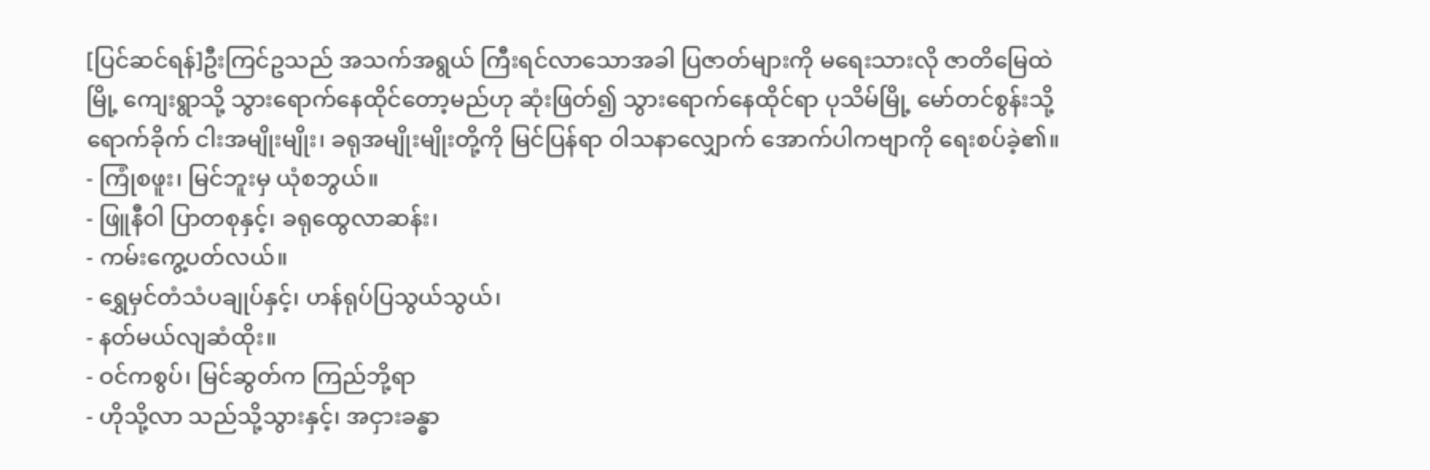[ပြင်ဆင်ရန်]ဦးကြင်ဥသည် အသက်အရွယ် ကြီးရင်လာသောအခါ ပြဇာတ်များကို မရေးသားလို ဇာတိမြေထဲမြို့ ကျေးရွာသို့ သွားရောက်နေထိုင်တော့မည်ဟု ဆုံးဖြတ်၍ သွားရောက်နေထိုင်ရာ ပုသိမ်မြို့ မော်တင်စွန်းသို့ ရောက်ခိုက် ငါးအမျိုးမျိုး၊ ခရုအမျိုးမျိုးတို့ကို မြင်ပြန်ရာ ဝါသနာလျှောက် အောက်ပါကဗျာကို ရေးစပ်ခဲ့၏။
- ကြုံစဖူး၊ မြင်ဘူးမှ ယုံစဘွယ်။
- ဖြူနီဝါ ပြာတစုနှင့်၊ ခရုထွေလာဆန်း၊
- ကမ်းကွေ့ပတ်လယ်။
- ရွှေမှင်တံသံပချုပ်နှင့်၊ ဟန်ရုပ်ပြသွယ်သွယ်၊
- နတ်မယ်လျဆံထိုး။
- ဝင်ကစွပ်၊ မြင်ဆွတ်က ကြည်ဘို့ရာ
- ဟိုသို့လာ သည်သို့သွားနှင့်၊ အငှားခန္ဓာ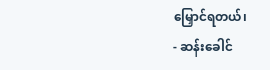မြှောင်ရတယ်၊
- ဆန်းခေါင်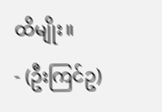ထိမျိုး။
- (ဦးကြင်ဥ)